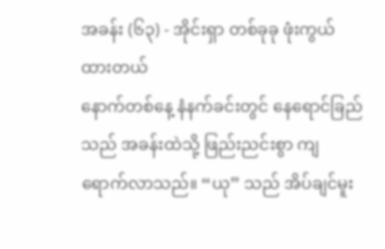အခန်း (၆၃) - အိုင်းရှာ တစ်ခုခု ဖုံးကွယ်ထားတယ်
နောက်တစ်နေ့ နံနက်ခင်းတွင် နေရောင်ခြည်သည် အခန်းထဲသို့ ဖြည်းညင်းစွာ ကျရောက်လာသည်။ “ယု” သည် အိပ်ချင်မူး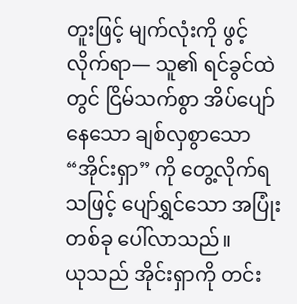တူးဖြင့် မျက်လုံးကို ဖွင့်လိုက်ရာ— သူ၏ ရင်ခွင်ထဲတွင် ငြိမ်သက်စွာ အိပ်ပျော်နေသော ချစ်လှစွာသော “အိုင်းရှာ” ကို တွေ့လိုက်ရသဖြင့် ပျော်ရွှင်သော အပြုံးတစ်ခု ပေါ်လာသည်။
ယုသည် အိုင်းရှာကို တင်း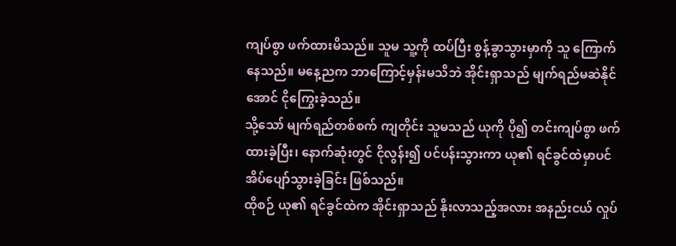ကျပ်စွာ ဖက်ထားမိသည်။ သူမ သူ့ကို ထပ်ပြီး စွန့်ခွာသွားမှာကို သူ ကြောက်နေသည်။ မနေ့ညက ဘာကြောင့်မှန်းမသိဘဲ အိုင်းရှာသည် မျက်ရည်မဆဲနိုင်အောင် ငိုကြွေးခဲ့သည်။
သို့သော် မျက်ရည်တစ်စက် ကျတိုင်း သူမသည် ယုကို ပို၍ တင်းကျပ်စွာ ဖက်ထားခဲ့ပြီး၊ နောက်ဆုံးတွင် ငိုလွန်း၍ ပင်ပန်းသွားကာ ယု၏ ရင်ခွင်ထဲမှာပင် အိပ်ပျော်သွားခဲ့ခြင်း ဖြစ်သည်။
ထိုစဉ် ယု၏ ရင်ခွင်ထဲက အိုင်းရှာသည် နိုးလာသည့်အလား အနည်းငယ် လှုပ်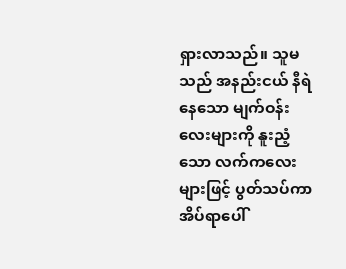ရှားလာသည်။ သူမသည် အနည်းငယ် နီရဲနေသော မျက်ဝန်းလေးများကို နူးညံ့သော လက်ကလေးများဖြင့် ပွတ်သပ်ကာ အိပ်ရာပေါ်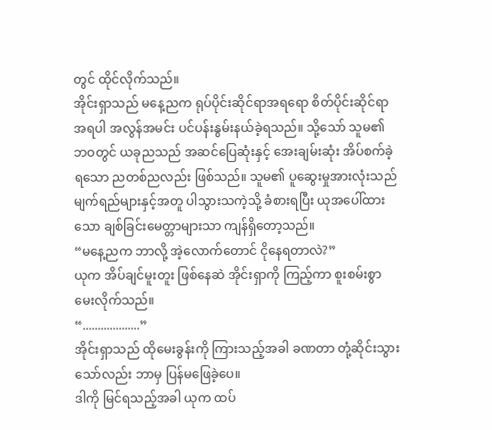တွင် ထိုင်လိုက်သည်။
အိုင်းရှာသည် မနေ့ညက ရုပ်ပိုင်းဆိုင်ရာအရရော စိတ်ပိုင်းဆိုင်ရာအရပါ အလွန်အမင်း ပင်ပန်းနွမ်းနယ်ခဲ့ရသည်။ သို့သော် သူမ၏ ဘဝတွင် ယခုညသည် အဆင်ပြေဆုံးနှင့် အေးချမ်းဆုံး အိပ်စက်ခဲ့ရသော ညတစ်ညလည်း ဖြစ်သည်။ သူမ၏ ပူဆွေးမှုအားလုံးသည် မျက်ရည်များနှင့်အတူ ပါသွားသကဲ့သို့ ခံစားရပြီး ယုအပေါ်ထားသော ချစ်ခြင်းမေတ္တာများသာ ကျန်ရှိတော့သည်။
“မနေ့ညက ဘာလို့ အဲ့လောက်တောင် ငိုနေရတာလဲ?”
ယုက အိပ်ချင်မူးတူး ဖြစ်နေဆဲ အိုင်းရှာကို ကြည့်ကာ စူးစမ်းစွာ မေးလိုက်သည်။
“...................”
အိုင်းရှာသည် ထိုမေးခွန်းကို ကြားသည့်အခါ ခဏတာ တုံ့ဆိုင်းသွားသော်လည်း ဘာမှ ပြန်မဖြေခဲ့ပေ။
ဒါကို မြင်ရသည့်အခါ ယုက ထပ်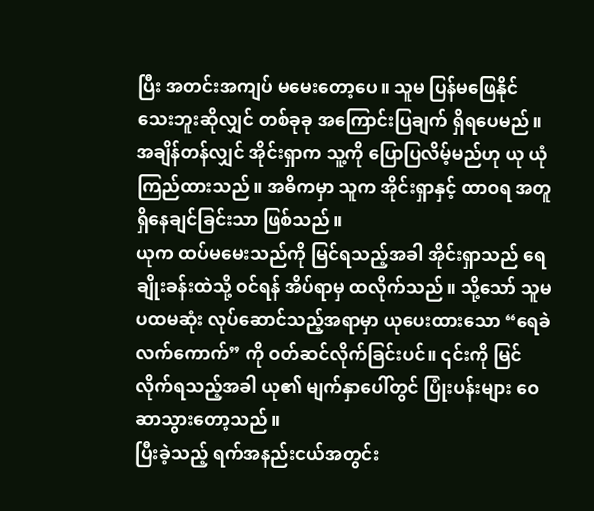ပြီး အတင်းအကျပ် မမေးတော့ပေ။ သူမ ပြန်မဖြေနိုင်သေးဘူးဆိုလျှင် တစ်ခုခု အကြောင်းပြချက် ရှိရပေမည်။
အချိန်တန်လျှင် အိုင်းရှာက သူ့ကို ပြောပြလိမ့်မည်ဟု ယု ယုံကြည်ထားသည်။ အဓိကမှာ သူက အိုင်းရှာနှင့် ထာဝရ အတူရှိနေချင်ခြင်းသာ ဖြစ်သည်။
ယုက ထပ်မမေးသည်ကို မြင်ရသည့်အခါ အိုင်းရှာသည် ရေချိုးခန်းထဲသို့ ဝင်ရန် အိပ်ရာမှ ထလိုက်သည်။ သို့သော် သူမ ပထမဆုံး လုပ်ဆောင်သည့်အရာမှာ ယုပေးထားသော “ရေခဲလက်ကောက်” ကို ဝတ်ဆင်လိုက်ခြင်းပင်။ ၎င်းကို မြင်လိုက်ရသည့်အခါ ယု၏ မျက်နှာပေါ်တွင် ပြုံးပန်းများ ဝေဆာသွားတော့သည်။
ပြီးခဲ့သည့် ရက်အနည်းငယ်အတွင်း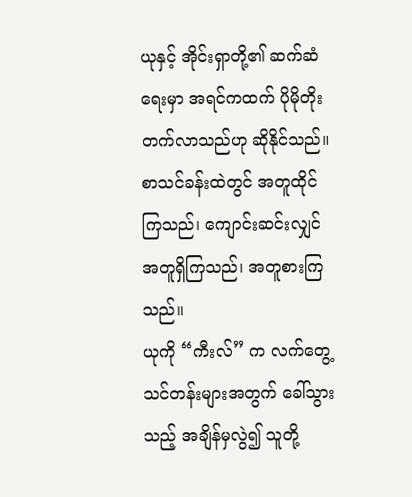ယုနှင့် အိုင်းရှာတို့၏ ဆက်ဆံရေးမှာ အရင်ကထက် ပိုမိုတိုးတက်လာသည်ဟု ဆိုနိုင်သည်။ စာသင်ခန်းထဲတွင် အတူထိုင်ကြသည်၊ ကျောင်းဆင်းလျှင် အတူရှိကြသည်၊ အတူစားကြသည်။
ယုကို “ကီးလ်” က လက်တွေ့သင်တန်းများအတွက် ခေါ်သွားသည့် အချိန်မှလွဲ၍ သူတို့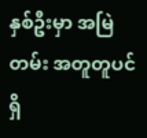နှစ်ဦးမှာ အမြဲတမ်း အတူတူပင် ရှိ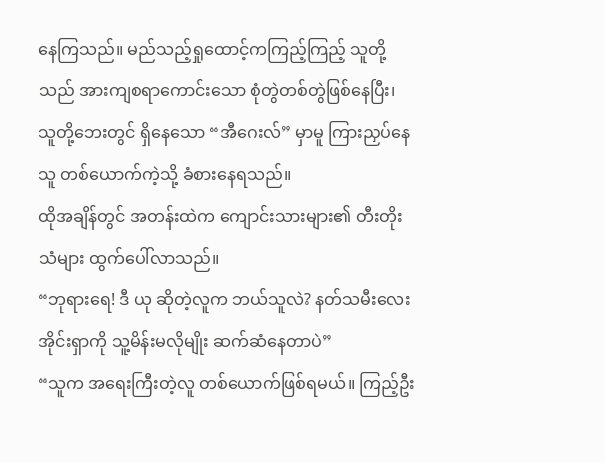နေကြသည်။ မည်သည့်ရှုထောင့်ကကြည့်ကြည့် သူတို့သည် အားကျစရာကောင်းသော စုံတွဲတစ်တွဲဖြစ်နေပြီး၊ သူတို့ဘေးတွင် ရှိနေသော “အီဂေးလ်” မှာမူ ကြားညှပ်နေသူ တစ်ယောက်ကဲ့သို့ ခံစားနေရသည်။
ထိုအချိန်တွင် အတန်းထဲက ကျောင်းသားများ၏ တီးတိုးသံများ ထွက်ပေါ်လာသည်။
“ဘုရားရေ! ဒီ ယု ဆိုတဲ့လူက ဘယ်သူလဲ? နတ်သမီးလေး အိုင်းရှာကို သူ့မိန်းမလိုမျိုး ဆက်ဆံနေတာပဲ”
“သူက အရေးကြီးတဲ့လူ တစ်ယောက်ဖြစ်ရမယ်။ ကြည့်ဦး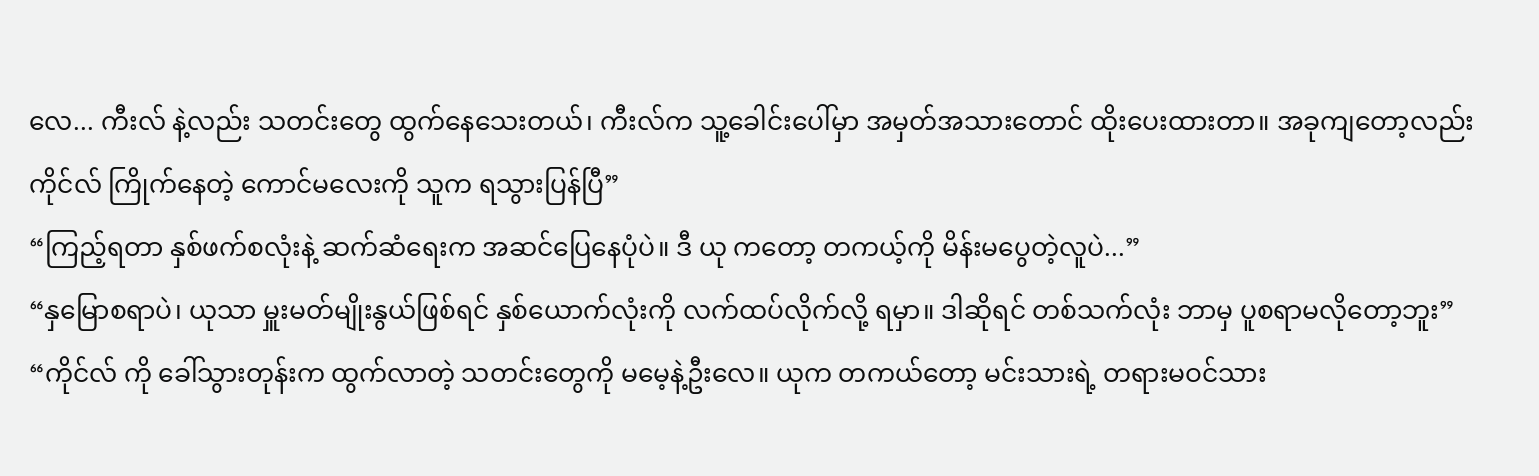လေ... ကီးလ် နဲ့လည်း သတင်းတွေ ထွက်နေသေးတယ်၊ ကီးလ်က သူ့ခေါင်းပေါ်မှာ အမှတ်အသားတောင် ထိုးပေးထားတာ။ အခုကျတော့လည်း ကိုင်လ် ကြိုက်နေတဲ့ ကောင်မလေးကို သူက ရသွားပြန်ပြီ”
“ကြည့်ရတာ နှစ်ဖက်စလုံးနဲ့ ဆက်ဆံရေးက အဆင်ပြေနေပုံပဲ။ ဒီ ယု ကတော့ တကယ့်ကို မိန်းမပွေတဲ့လူပဲ...”
“နှမြောစရာပဲ၊ ယုသာ မှူးမတ်မျိုးနွယ်ဖြစ်ရင် နှစ်ယောက်လုံးကို လက်ထပ်လိုက်လို့ ရမှာ။ ဒါဆိုရင် တစ်သက်လုံး ဘာမှ ပူစရာမလိုတော့ဘူး”
“ကိုင်လ် ကို ခေါ်သွားတုန်းက ထွက်လာတဲ့ သတင်းတွေကို မမေ့နဲ့ဦးလေ။ ယုက တကယ်တော့ မင်းသားရဲ့ တရားမဝင်သား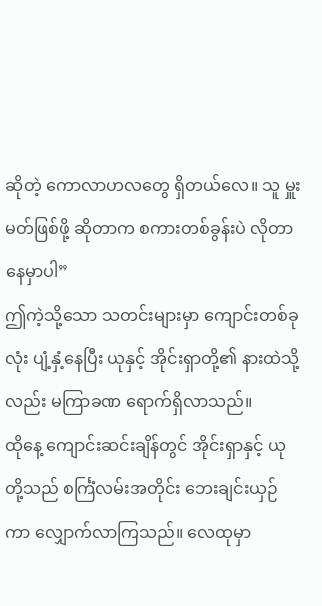ဆိုတဲ့ ကောလာဟလတွေ ရှိတယ်လေ။ သူ မှူးမတ်ဖြစ်ဖို့ ဆိုတာက စကားတစ်ခွန်းပဲ လိုတာနေမှာပါ”
ဤကဲ့သို့သော သတင်းများမှာ ကျောင်းတစ်ခုလုံး ပျံ့နှံ့နေပြီး ယုနှင့် အိုင်းရှာတို့၏ နားထဲသို့လည်း မကြာခဏ ရောက်ရှိလာသည်။
ထိုနေ့ ကျောင်းဆင်းချိန်တွင် အိုင်းရှာနှင့် ယုတို့သည် စင်္ကြံလမ်းအတိုင်း ဘေးချင်းယှဉ်ကာ လျှောက်လာကြသည်။ လေထုမှာ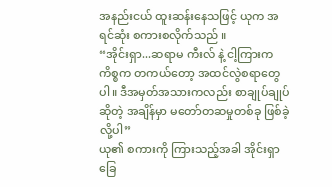အနည်းငယ် ထူးဆန်းနေသဖြင့် ယုက အရင်ဆုံး စကားစလိုက်သည် ။
“အိုင်းရှာ...ဆရာမ ကီးလ် နဲ့ ငါ့ကြားက ကိစ္စက တကယ်တော့ အထင်လွဲစရာတွေပါ။ ဒီအမှတ်အသားကလည်း စာချုပ်ချုပ်ဆိုတဲ့ အချိန်မှာ မတော်တဆမှုတစ်ခု ဖြစ်ခဲ့လို့ပါ”
ယု၏ စကားကို ကြားသည့်အခါ အိုင်းရှာ ခြေ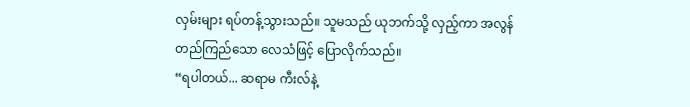လှမ်းများ ရပ်တန့်သွားသည်။ သူမသည် ယုဘက်သို့ လှည့်ကာ အလွန်တည်ကြည်သော လေသံဖြင့် ပြောလိုက်သည်။
“ရပါတယ်... ဆရာမ ကီးလ်နဲ့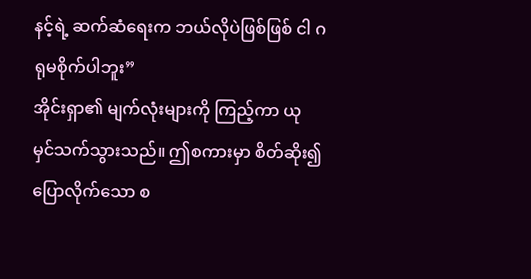နင့်ရဲ့ ဆက်ဆံရေးက ဘယ်လိုပဲဖြစ်ဖြစ် ငါ ဂရုမစိုက်ပါဘူး”
အိုင်းရှာ၏ မျက်လုံးများကို ကြည့်ကာ ယု မှင်သက်သွားသည်။ ဤစကားမှာ စိတ်ဆိုး၍ ပြောလိုက်သော စ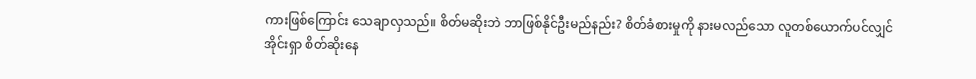ကားဖြစ်ကြောင်း သေချာလှသည်။ စိတ်မဆိုးဘဲ ဘာဖြစ်နိုင်ဦးမည်နည်း? စိတ်ခံစားမှုကို နားမလည်သော လူတစ်ယောက်ပင်လျှင် အိုင်းရှာ စိတ်ဆိုးနေ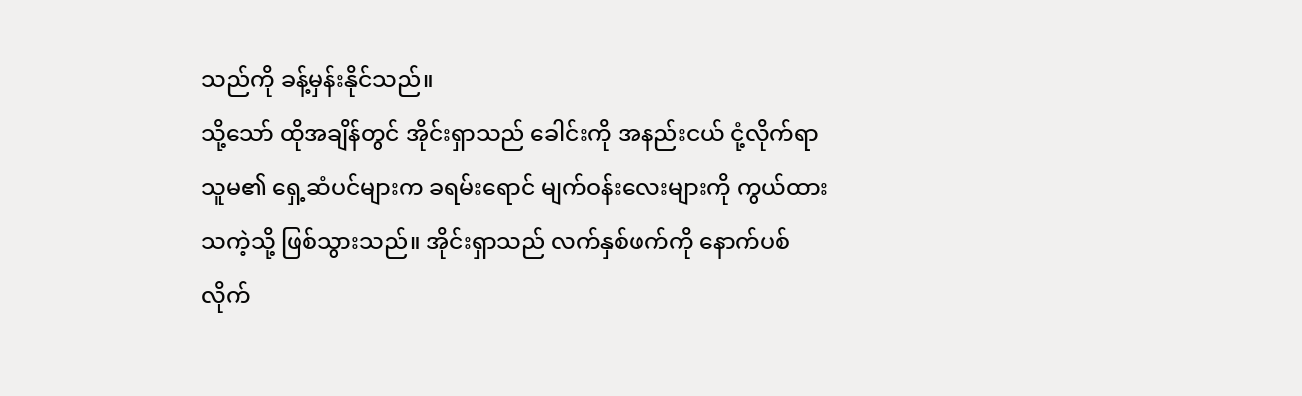သည်ကို ခန့်မှန်းနိုင်သည်။
သို့သော် ထိုအချိန်တွင် အိုင်းရှာသည် ခေါင်းကို အနည်းငယ် ငုံ့လိုက်ရာ သူမ၏ ရှေ့ဆံပင်များက ခရမ်းရောင် မျက်ဝန်းလေးများကို ကွယ်ထားသကဲ့သို့ ဖြစ်သွားသည်။ အိုင်းရှာသည် လက်နှစ်ဖက်ကို နောက်ပစ်လိုက်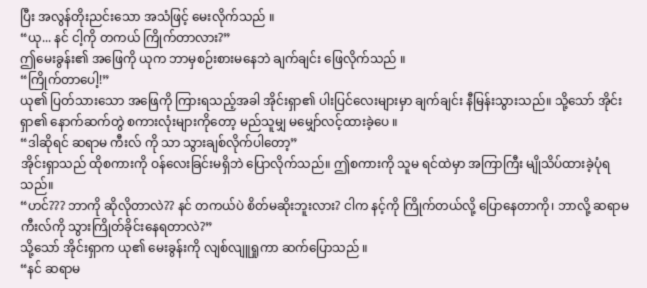ပြီး အလွန်တိုးညင်းသော အသံဖြင့် မေးလိုက်သည် ။
“ယု... နင် ငါ့ကို တကယ် ကြိုက်တာလား?”
ဤမေးခွန်း၏ အဖြေကို ယုက ဘာမှစဉ်းစားမနေဘဲ ချက်ချင်း ဖြေလိုက်သည် ။
“ကြိုက်တာပေါ့!”
ယု၏ ပြတ်သားသော အဖြေကို ကြားရသည့်အခါ အိုင်းရှာ၏ ပါးပြင်လေးများမှာ ချက်ချင်း နီမြန်းသွားသည်။ သို့သော် အိုင်းရှာ၏ နောက်ဆက်တွဲ စကားလုံးများကိုတော့ မည်သူမျှ မမျှော်လင့်ထားခဲ့ပေ ။
“ဒါဆိုရင် ဆရာမ ကီးလ် ကို သာ သွားချစ်လိုက်ပါတော့”
အိုင်းရှာသည် ထိုစကားကို ဝန်လေးခြင်းမရှိဘဲ ပြောလိုက်သည်။ ဤစကားကို သူမ ရင်ထဲမှာ အကြာကြီး မျိုသိပ်ထားခဲ့ပုံရသည်။
“ဟင်??? ဘာကို ဆိုလိုတာလဲ?? နင် တကယ်ပဲ စိတ်မဆိုးဘူးလား? ငါက နင့်ကို ကြိုက်တယ်လို့ ပြောနေတာကို၊ ဘာလို့ ဆရာမ ကီးလ်ကို သွားကြိုတ်ခိုင်းနေရတာလဲ?”
သို့သော် အိုင်းရှာက ယု၏ မေးခွန်းကို လျစ်လျူရှုကာ ဆက်ပြောသည် ။
“နင် ဆရာမ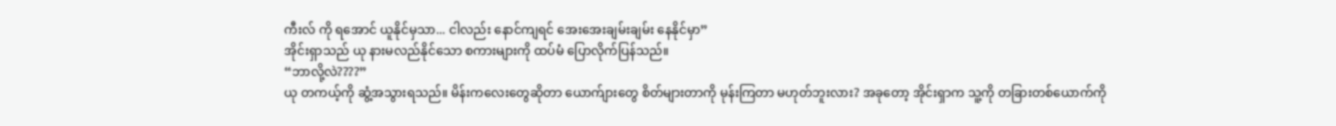ကီးလ် ကို ရအောင် ယူနိုင်မှသာ... ငါလည်း နောင်ကျရင် အေးအေးချမ်းချမ်း နေနိုင်မှာ”
အိုင်းရှာသည် ယု နားမလည်နိုင်သော စကားများကို ထပ်မံ ပြောလိုက်ပြန်သည်။
“ဘာလို့လဲ????”
ယု တကယ့်ကို ဆွံ့အသွားရသည်။ မိန်းကလေးတွေဆိုတာ ယောက်ျားတွေ စိတ်များတာကို မုန်းကြတာ မဟုတ်ဘူးလား? အခုတော့ အိုင်းရှာက သူ့ကို တခြားတစ်ယောက်ကို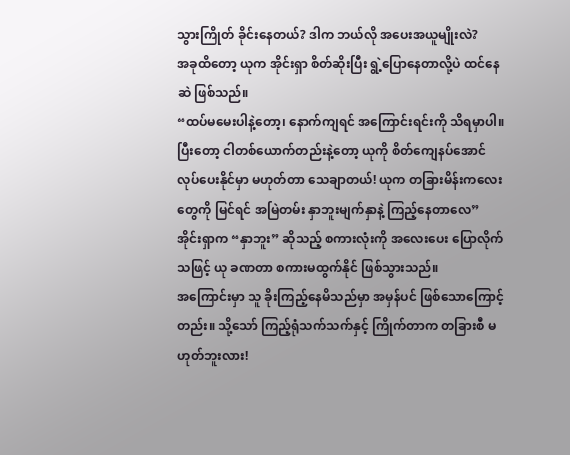သွားကြိုတ် ခိုင်းနေတယ်? ဒါက ဘယ်လို အပေးအယူမျိုးလဲ?
အခုထိတော့ ယုက အိုင်းရှာ စိတ်ဆိုးပြီး ရွဲ့ပြောနေတာလို့ပဲ ထင်နေဆဲ ဖြစ်သည်။
“ထပ်မမေးပါနဲ့တော့၊ နောက်ကျရင် အကြောင်းရင်းကို သိရမှာပါ။ ပြီးတော့ ငါတစ်ယောက်တည်းနဲ့တော့ ယုကို စိတ်ကျေနပ်အောင် လုပ်ပေးနိုင်မှာ မဟုတ်တာ သေချာတယ်! ယုက တခြားမိန်းကလေးတွေကို မြင်ရင် အမြဲတမ်း နှာဘူးမျက်နှာနဲ့ ကြည့်နေတာလေ”
အိုင်းရှာက “နှာဘူး” ဆိုသည့် စကားလုံးကို အလေးပေး ပြောလိုက်သဖြင့် ယု ခဏတာ စကားမထွက်နိုင် ဖြစ်သွားသည်။
အကြောင်းမှာ သူ ခိုးကြည့်နေမိသည်မှာ အမှန်ပင် ဖြစ်သောကြောင့်တည်း။ သို့သော် ကြည့်ရုံသက်သက်နှင့် ကြိုက်တာက တခြားစီ မဟုတ်ဘူးလား!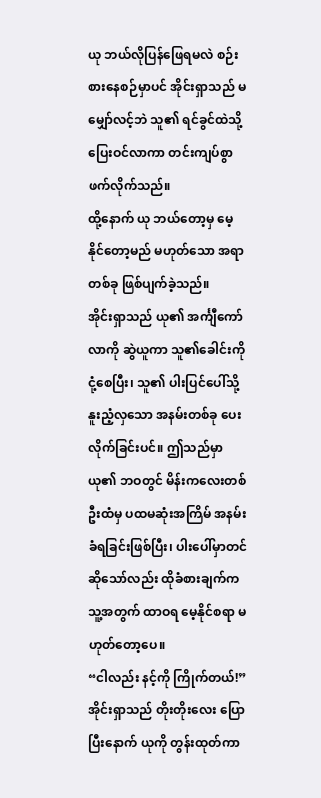ယု ဘယ်လိုပြန်ဖြေရမလဲ စဉ်းစားနေစဉ်မှာပင် အိုင်းရှာသည် မမျှော်လင့်ဘဲ သူ၏ ရင်ခွင်ထဲသို့ ပြေးဝင်လာကာ တင်းကျပ်စွာ ဖက်လိုက်သည်။
ထို့နောက် ယု ဘယ်တော့မှ မေ့နိုင်တော့မည် မဟုတ်သော အရာတစ်ခု ဖြစ်ပျက်ခဲ့သည်။
အိုင်းရှာသည် ယု၏ အင်္ကျီကော်လာကို ဆွဲယူကာ သူ၏ခေါင်းကို ငုံ့စေပြီး၊ သူ၏ ပါးပြင်ပေါ်သို့ နူးညံ့လှသော အနမ်းတစ်ခု ပေးလိုက်ခြင်းပင်။ ဤသည်မှာ ယု၏ ဘဝတွင် မိန်းကလေးတစ်ဦးထံမှ ပထမဆုံးအကြိမ် အနမ်းခံရခြင်းဖြစ်ပြီး၊ ပါးပေါ်မှာတင် ဆိုသော်လည်း ထိုခံစားချက်က သူ့အတွက် ထာဝရ မေ့နိုင်စရာ မဟုတ်တော့ပေ။
“ငါလည်း နင့်ကို ကြိုက်တယ်!”
အိုင်းရှာသည် တိုးတိုးလေး ပြောပြီးနောက် ယုကို တွန်းထုတ်ကာ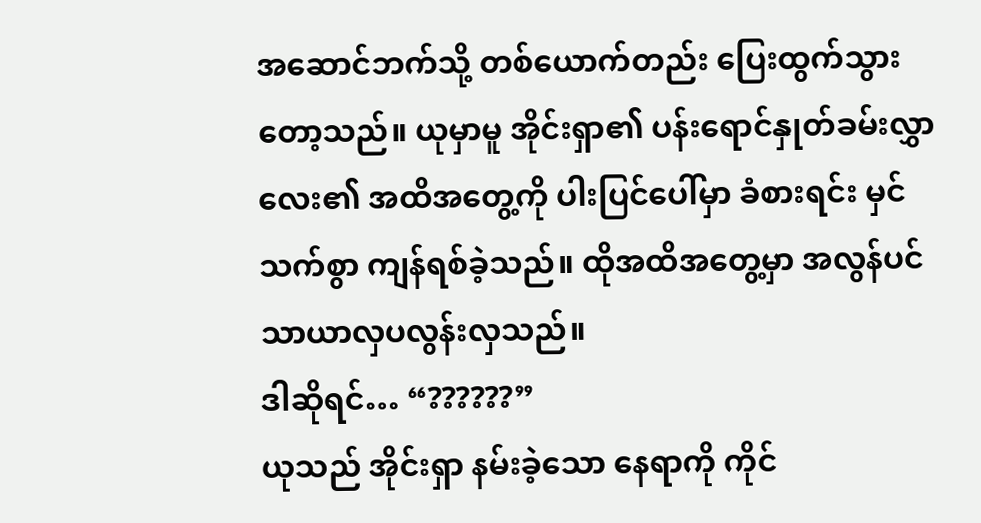အဆောင်ဘက်သို့ တစ်ယောက်တည်း ပြေးထွက်သွားတော့သည်။ ယုမှာမူ အိုင်းရှာ၏ ပန်းရောင်နှုတ်ခမ်းလွှာလေး၏ အထိအတွေ့ကို ပါးပြင်ပေါ်မှာ ခံစားရင်း မှင်သက်စွာ ကျန်ရစ်ခဲ့သည်။ ထိုအထိအတွေ့မှာ အလွန်ပင် သာယာလှပလွန်းလှသည်။
ဒါဆိုရင်… “??????”
ယုသည် အိုင်းရှာ နမ်းခဲ့သော နေရာကို ကိုင်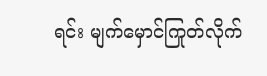ရင်း မျက်မှောင်ကြုတ်လိုက်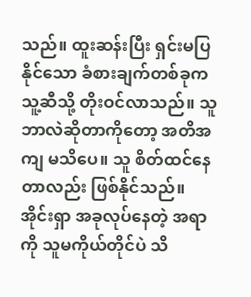သည်။ ထူးဆန်းပြီး ရှင်းမပြနိုင်သော ခံစားချက်တစ်ခုက သူ့ဆီသို့ တိုးဝင်လာသည်။ သူ ဘာလဲဆိုတာကိုတော့ အတိအကျ မသိပေ။ သူ စိတ်ထင်နေတာလည်း ဖြစ်နိုင်သည်။
အိုင်းရှာ အခုလုပ်နေတဲ့ အရာကို သူမကိုယ်တိုင်ပဲ သိ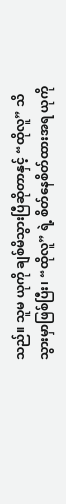သည်။ သူမ ယုကို ချစ်မိသွားပြီဆိုတာနှင့် “ထိုလူ” သိသွားမှာဖြစ်ပြီး၊ “ထိုလူ” ရဲ့ စိတ်နေစိတ်ထားအရ ယုကို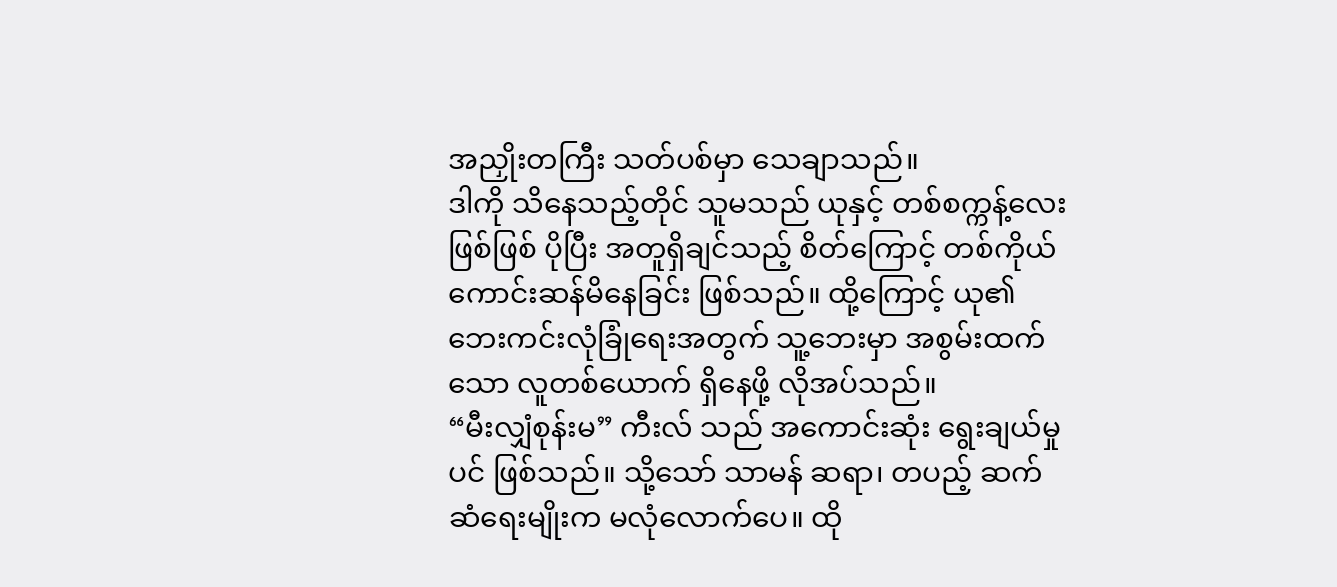အညှိုးတကြီး သတ်ပစ်မှာ သေချာသည်။
ဒါကို သိနေသည့်တိုင် သူမသည် ယုနှင့် တစ်စက္ကန့်လေးဖြစ်ဖြစ် ပိုပြီး အတူရှိချင်သည့် စိတ်ကြောင့် တစ်ကိုယ်ကောင်းဆန်မိနေခြင်း ဖြစ်သည်။ ထို့ကြောင့် ယု၏ ဘေးကင်းလုံခြုံရေးအတွက် သူ့ဘေးမှာ အစွမ်းထက်သော လူတစ်ယောက် ရှိနေဖို့ လိုအပ်သည်။
“မီးလျှံစုန်းမ” ကီးလ် သည် အကောင်းဆုံး ရွေးချယ်မှုပင် ဖြစ်သည်။ သို့သော် သာမန် ဆရာ၊ တပည့် ဆက်ဆံရေးမျိုးက မလုံလောက်ပေ။ ထို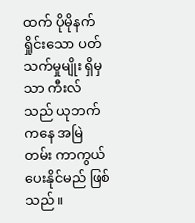ထက် ပိုမိုနက်ရှိုင်းသော ပတ်သက်မှုမျိုး ရှိမှသာ ကီးလ်သည် ယုဘက်ကနေ အမြဲတမ်း ကာကွယ်ပေးနိုင်မည် ဖြစ်သည်။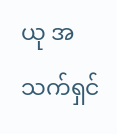ယု အသက်ရှင်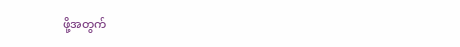ဖို့အတွက်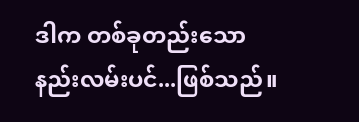ဒါက တစ်ခုတည်းသော နည်းလမ်းပင်...ဖြစ်သည်။